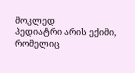მოკლედ
პედიატრი არის ექიმი, რომელიც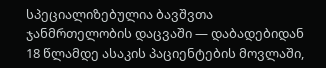სპეციალიზებულია ბავშვთა ჯანმრთელობის დაცვაში — დაბადებიდან 18 წლამდე ასაკის პაციენტების მოვლაში,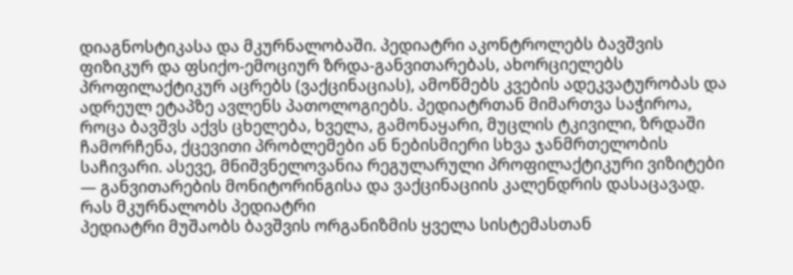დიაგნოსტიკასა და მკურნალობაში. პედიატრი აკონტროლებს ბავშვის ფიზიკურ და ფსიქო-ემოციურ ზრდა-განვითარებას, ახორციელებს პროფილაქტიკურ აცრებს (ვაქცინაციას), ამოწმებს კვების ადეკვატურობას და ადრეულ ეტაპზე ავლენს პათოლოგიებს. პედიატრთან მიმართვა საჭიროა, როცა ბავშვს აქვს ცხელება, ხველა, გამონაყარი, მუცლის ტკივილი, ზრდაში ჩამორჩენა, ქცევითი პრობლემები ან ნებისმიერი სხვა ჯანმრთელობის საჩივარი. ასევე, მნიშვნელოვანია რეგულარული პროფილაქტიკური ვიზიტები — განვითარების მონიტორინგისა და ვაქცინაციის კალენდრის დასაცავად.
რას მკურნალობს პედიატრი
პედიატრი მუშაობს ბავშვის ორგანიზმის ყველა სისტემასთან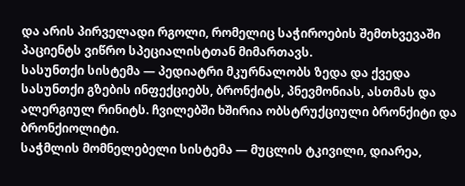და არის პირველადი რგოლი, რომელიც საჭიროების შემთხვევაში პაციენტს ვიწრო სპეციალისტთან მიმართავს.
სასუნთქი სისტემა — პედიატრი მკურნალობს ზედა და ქვედა სასუნთქი გზების ინფექციებს, ბრონქიტს, პნევმონიას, ასთმას და ალერგიულ რინიტს. ჩვილებში ხშირია ობსტრუქციული ბრონქიტი და ბრონქიოლიტი.
საჭმლის მომნელებელი სისტემა — მუცლის ტკივილი, დიარეა,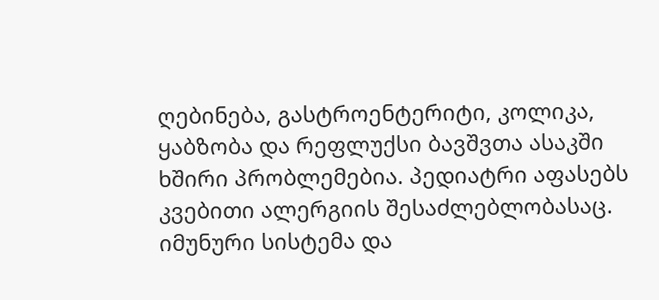ღებინება, გასტროენტერიტი, კოლიკა, ყაბზობა და რეფლუქსი ბავშვთა ასაკში ხშირი პრობლემებია. პედიატრი აფასებს კვებითი ალერგიის შესაძლებლობასაც.
იმუნური სისტემა და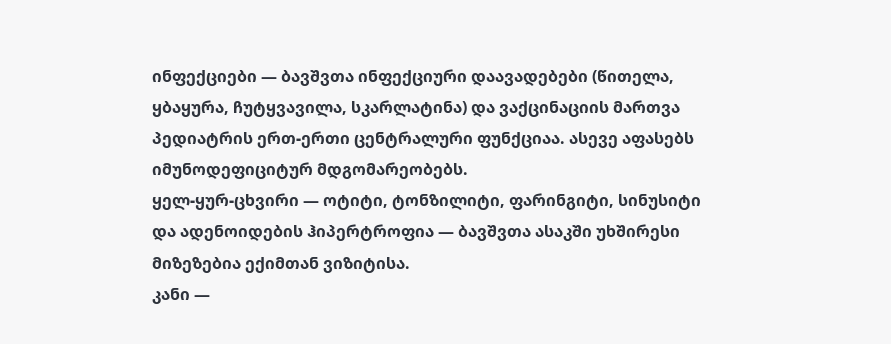ინფექციები — ბავშვთა ინფექციური დაავადებები (წითელა, ყბაყურა, ჩუტყვავილა, სკარლატინა) და ვაქცინაციის მართვა პედიატრის ერთ-ერთი ცენტრალური ფუნქციაა. ასევე აფასებს იმუნოდეფიციტურ მდგომარეობებს.
ყელ-ყურ-ცხვირი — ოტიტი, ტონზილიტი, ფარინგიტი, სინუსიტი და ადენოიდების ჰიპერტროფია — ბავშვთა ასაკში უხშირესი მიზეზებია ექიმთან ვიზიტისა.
კანი —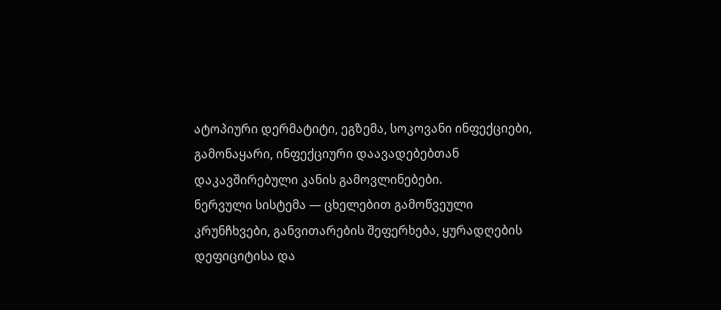ატოპიური დერმატიტი, ეგზემა, სოკოვანი ინფექციები, გამონაყარი, ინფექციური დაავადებებთან დაკავშირებული კანის გამოვლინებები.
ნერვული სისტემა — ცხელებით გამოწვეული კრუნჩხვები, განვითარების შეფერხება, ყურადღების დეფიციტისა და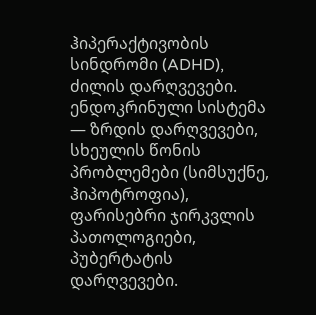ჰიპერაქტივობის სინდრომი (ADHD), ძილის დარღვევები.
ენდოკრინული სისტემა — ზრდის დარღვევები, სხეულის წონის პრობლემები (სიმსუქნე, ჰიპოტროფია), ფარისებრი ჯირკვლის პათოლოგიები, პუბერტატის დარღვევები.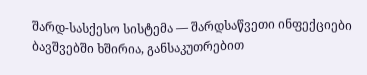შარდ-სასქესო სისტემა — შარდსაწვეთი ინფექციები ბავშვებში ხშირია, განსაკუთრებით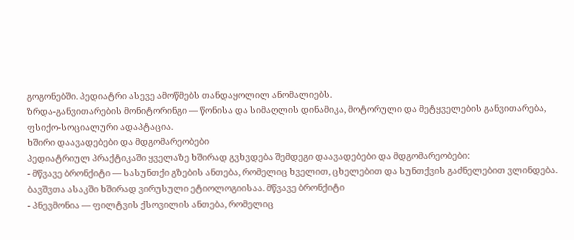გოგონებში. პედიატრი ასევე ამოწმებს თანდაყოლილ ანომალიებს.
ზრდა-განვითარების მონიტორინგი — წონისა და სიმაღლის დინამიკა, მოტორული და მეტყველების განვითარება, ფსიქო-სოციალური ადაპტაცია.
ხშირი დაავადებები და მდგომარეობები
პედიატრიულ პრაქტიკაში ყველაზე ხშირად გვხვდება შემდეგი დაავადებები და მდგომარეობები:
- მწვავე ბრონქიტი — სასუნთქი გზების ანთება, რომელიც ხველით, ცხელებით და სუნთქვის გაძნელებით ვლინდება. ბავშვთა ასაკში ხშირად ვირუსული ეტიოლოგიისაა. მწვავე ბრონქიტი
- პნევმონია — ფილტვის ქსოვილის ანთება, რომელიც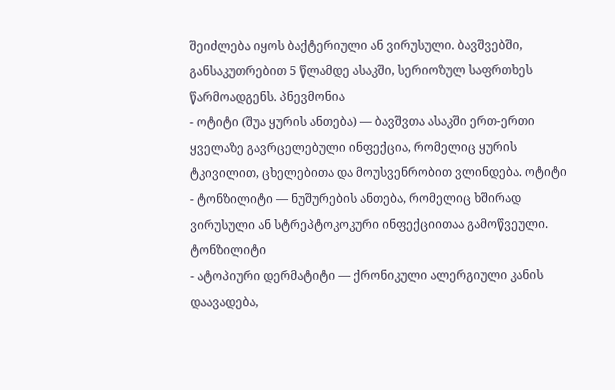შეიძლება იყოს ბაქტერიული ან ვირუსული. ბავშვებში, განსაკუთრებით 5 წლამდე ასაკში, სერიოზულ საფრთხეს წარმოადგენს. პნევმონია
- ოტიტი (შუა ყურის ანთება) — ბავშვთა ასაკში ერთ-ერთი ყველაზე გავრცელებული ინფექცია, რომელიც ყურის ტკივილით, ცხელებითა და მოუსვენრობით ვლინდება. ოტიტი
- ტონზილიტი — ნუშურების ანთება, რომელიც ხშირად ვირუსული ან სტრეპტოკოკური ინფექციითაა გამოწვეული. ტონზილიტი
- ატოპიური დერმატიტი — ქრონიკული ალერგიული კანის დაავადება,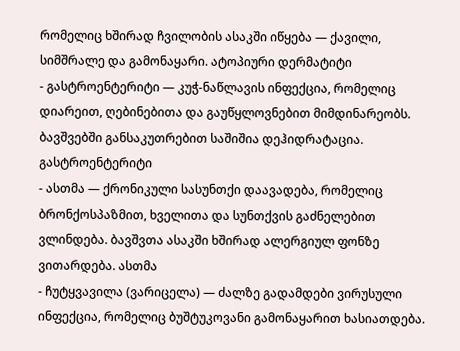რომელიც ხშირად ჩვილობის ასაკში იწყება — ქავილი, სიმშრალე და გამონაყარი. ატოპიური დერმატიტი
- გასტროენტერიტი — კუჭ-ნაწლავის ინფექცია, რომელიც დიარეით, ღებინებითა და გაუწყლოვნებით მიმდინარეობს. ბავშვებში განსაკუთრებით საშიშია დეჰიდრატაცია. გასტროენტერიტი
- ასთმა — ქრონიკული სასუნთქი დაავადება, რომელიც ბრონქოსპაზმით, ხველითა და სუნთქვის გაძნელებით ვლინდება. ბავშვთა ასაკში ხშირად ალერგიულ ფონზე ვითარდება. ასთმა
- ჩუტყვავილა (ვარიცელა) — ძალზე გადამდები ვირუსული ინფექცია, რომელიც ბუშტუკოვანი გამონაყარით ხასიათდება.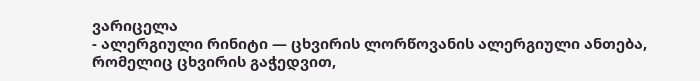ვარიცელა
- ალერგიული რინიტი — ცხვირის ლორწოვანის ალერგიული ანთება, რომელიც ცხვირის გაჭედვით,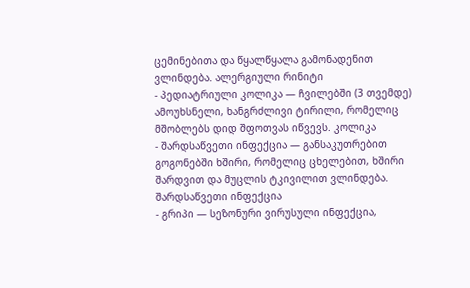ცემინებითა და წყალწყალა გამონადენით ვლინდება. ალერგიული რინიტი
- პედიატრიული კოლიკა — ჩვილებში (3 თვემდე) ამოუხსნელი, ხანგრძლივი ტირილი, რომელიც მშობლებს დიდ შფოთვას იწვევს. კოლიკა
- შარდსაწვეთი ინფექცია — განსაკუთრებით გოგონებში ხშირი, რომელიც ცხელებით, ხშირი შარდვით და მუცლის ტკივილით ვლინდება. შარდსაწვეთი ინფექცია
- გრიპი — სეზონური ვირუსული ინფექცია,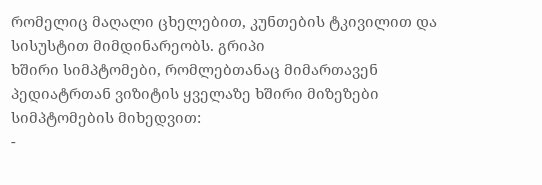რომელიც მაღალი ცხელებით, კუნთების ტკივილით და სისუსტით მიმდინარეობს. გრიპი
ხშირი სიმპტომები, რომლებთანაც მიმართავენ
პედიატრთან ვიზიტის ყველაზე ხშირი მიზეზები სიმპტომების მიხედვით:
-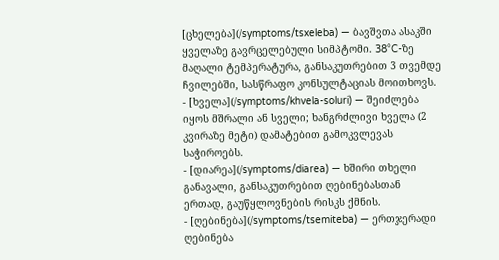[ცხელება](/symptoms/tsxeleba) — ბავშვთა ასაკში ყველაზე გავრცელებული სიმპტომი. 38°C-ზე მაღალი ტემპერატურა, განსაკუთრებით 3 თვემდე ჩვილებში, სასწრაფო კონსულტაციას მოითხოვს.
- [ხველა](/symptoms/khvela-soluri) — შეიძლება იყოს მშრალი ან სველი; ხანგრძლივი ხველა (2 კვირაზე მეტი) დამატებით გამოკვლევას საჭიროებს.
- [დიარეა](/symptoms/diarea) — ხშირი თხელი განავალი, განსაკუთრებით ღებინებასთან ერთად, გაუწყლოვნების რისკს ქმნის.
- [ღებინება](/symptoms/tsemiteba) — ერთჯერადი ღებინება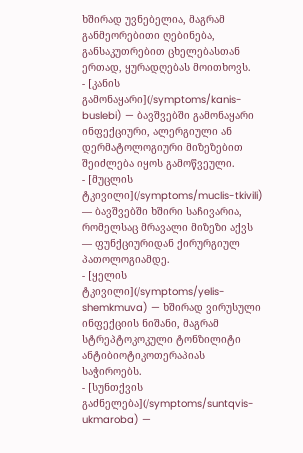ხშირად უვნებელია, მაგრამ განმეორებითი ღებინება, განსაკუთრებით ცხელებასთან ერთად, ყურადღებას მოითხოვს.
- [კანის გამონაყარი](/symptoms/kanis-buslebi) — ბავშვებში გამონაყარი ინფექციური, ალერგიული ან დერმატოლოგიური მიზეზებით შეიძლება იყოს გამოწვეული.
- [მუცლის ტკივილი](/symptoms/muclis-tkivili) — ბავშვებში ხშირი საჩივარია, რომელსაც მრავალი მიზეზი აქვს — ფუნქციურიდან ქირურგიულ პათოლოგიამდე.
- [ყელის ტკივილი](/symptoms/yelis-shemkmuva) — ხშირად ვირუსული ინფექციის ნიშანი, მაგრამ სტრეპტოკოკული ტონზილიტი ანტიბიოტიკოთერაპიას საჭიროებს.
- [სუნთქვის გაძნელება](/symptoms/suntqvis-ukmaroba) —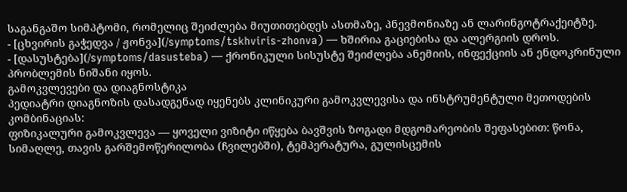საგანგაშო სიმპტომი, რომელიც შეიძლება მიუთითებდეს ასთმაზე, პნევმონიაზე ან ლარინგოტრაქეიტზე.
- [ცხვირის გაჭედვა / ჟონვა](/symptoms/tskhviris-zhonva) — ხშირია გაციებისა და ალერგიის დროს.
- [დასუსტება](/symptoms/dasusteba) — ქრონიკული სისუსტე შეიძლება ანემიის, ინფექციის ან ენდოკრინული პრობლემის ნიშანი იყოს.
გამოკვლევები და დიაგნოსტიკა
პედიატრი დიაგნოზის დასადგენად იყენებს კლინიკური გამოკვლევისა და ინსტრუმენტული მეთოდების კომბინაციას:
ფიზიკალური გამოკვლევა — ყოველი ვიზიტი იწყება ბავშვის ზოგადი მდგომარეობის შეფასებით: წონა, სიმაღლე, თავის გარშემოწერილობა (ჩვილებში), ტემპერატურა, გულისცემის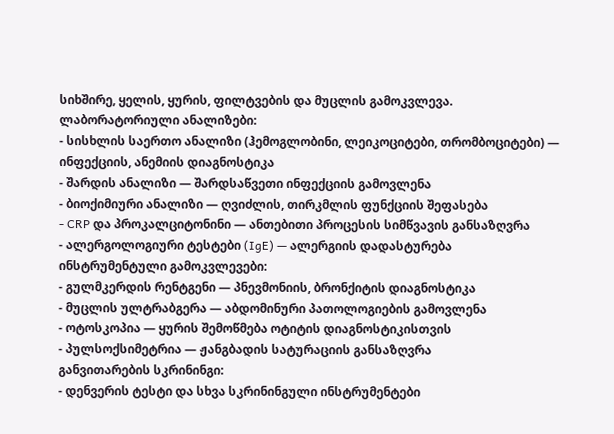სიხშირე, ყელის, ყურის, ფილტვების და მუცლის გამოკვლევა.
ლაბორატორიული ანალიზები:
- სისხლის საერთო ანალიზი (ჰემოგლობინი, ლეიკოციტები, თრომბოციტები) — ინფექციის, ანემიის დიაგნოსტიკა
- შარდის ანალიზი — შარდსაწვეთი ინფექციის გამოვლენა
- ბიოქიმიური ანალიზი — ღვიძლის, თირკმლის ფუნქციის შეფასება
- CRP და პროკალციტონინი — ანთებითი პროცესის სიმწვავის განსაზღვრა
- ალერგოლოგიური ტესტები (IgE) — ალერგიის დადასტურება
ინსტრუმენტული გამოკვლევები:
- გულმკერდის რენტგენი — პნევმონიის, ბრონქიტის დიაგნოსტიკა
- მუცლის ულტრაბგერა — აბდომინური პათოლოგიების გამოვლენა
- ოტოსკოპია — ყურის შემოწმება ოტიტის დიაგნოსტიკისთვის
- პულსოქსიმეტრია — ჟანგბადის სატურაციის განსაზღვრა
განვითარების სკრინინგი:
- დენვერის ტესტი და სხვა სკრინინგული ინსტრუმენტები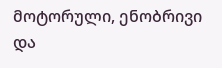მოტორული, ენობრივი და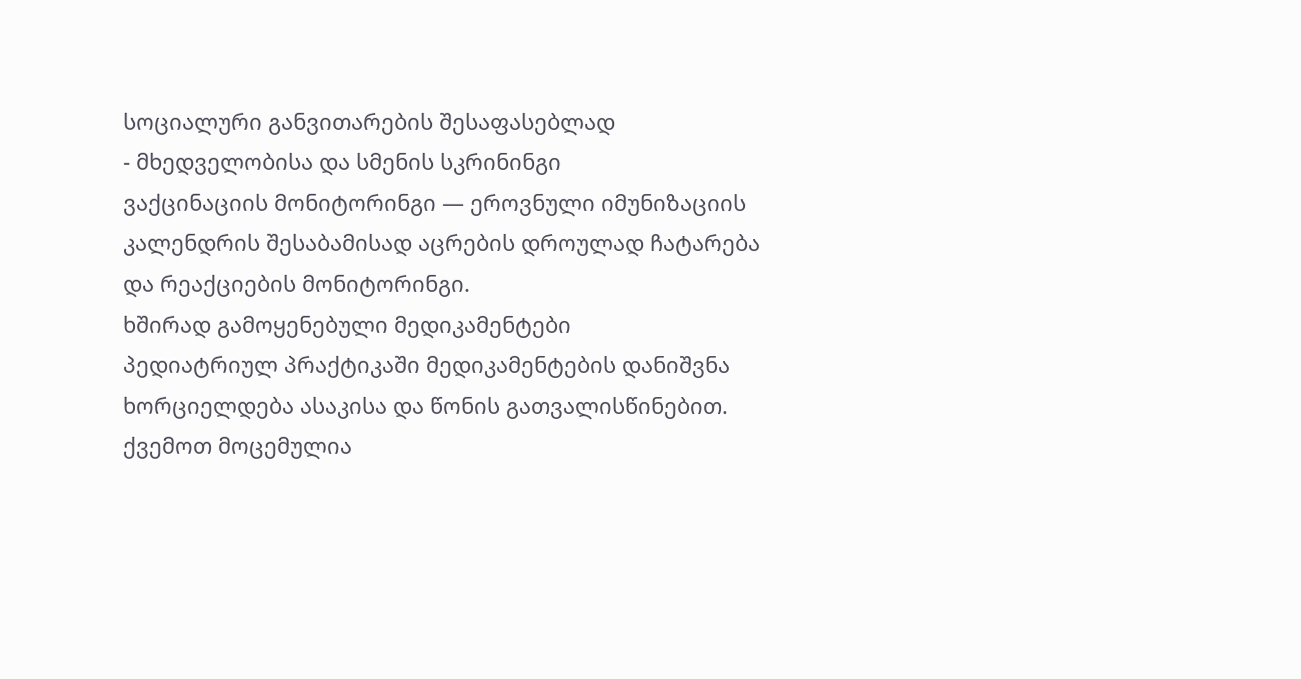სოციალური განვითარების შესაფასებლად
- მხედველობისა და სმენის სკრინინგი
ვაქცინაციის მონიტორინგი — ეროვნული იმუნიზაციის კალენდრის შესაბამისად აცრების დროულად ჩატარება და რეაქციების მონიტორინგი.
ხშირად გამოყენებული მედიკამენტები
პედიატრიულ პრაქტიკაში მედიკამენტების დანიშვნა ხორციელდება ასაკისა და წონის გათვალისწინებით. ქვემოთ მოცემულია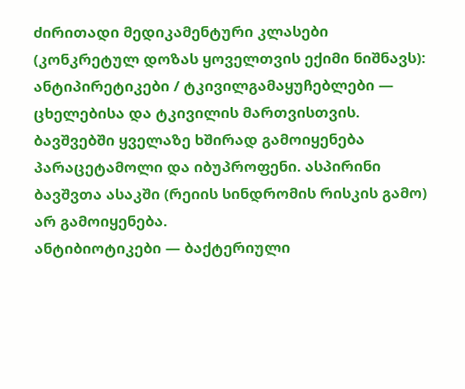ძირითადი მედიკამენტური კლასები (კონკრეტულ დოზას ყოველთვის ექიმი ნიშნავს):
ანტიპირეტიკები / ტკივილგამაყუჩებლები — ცხელებისა და ტკივილის მართვისთვის. ბავშვებში ყველაზე ხშირად გამოიყენება პარაცეტამოლი და იბუპროფენი. ასპირინი ბავშვთა ასაკში (რეიის სინდრომის რისკის გამო) არ გამოიყენება.
ანტიბიოტიკები — ბაქტერიული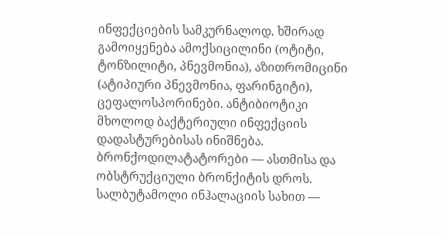ინფექციების სამკურნალოდ. ხშირად გამოიყენება ამოქსიცილინი (ოტიტი, ტონზილიტი, პნევმონია), აზითრომიცინი (ატიპიური პნევმონია, ფარინგიტი), ცეფალოსპორინები. ანტიბიოტიკი მხოლოდ ბაქტერიული ინფექციის დადასტურებისას ინიშნება.
ბრონქოდილატატორები — ასთმისა და ობსტრუქციული ბრონქიტის დროს. სალბუტამოლი ინჰალაციის სახით —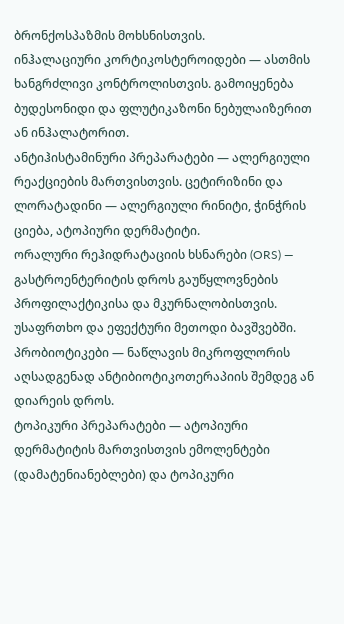ბრონქოსპაზმის მოხსნისთვის.
ინჰალაციური კორტიკოსტეროიდები — ასთმის ხანგრძლივი კონტროლისთვის. გამოიყენება ბუდესონიდი და ფლუტიკაზონი ნებულაიზერით ან ინჰალატორით.
ანტიჰისტამინური პრეპარატები — ალერგიული რეაქციების მართვისთვის. ცეტირიზინი და ლორატადინი — ალერგიული რინიტი, ჭინჭრის ციება, ატოპიური დერმატიტი.
ორალური რეჰიდრატაციის ხსნარები (ORS) — გასტროენტერიტის დროს გაუწყლოვნების პროფილაქტიკისა და მკურნალობისთვის. უსაფრთხო და ეფექტური მეთოდი ბავშვებში.
პრობიოტიკები — ნაწლავის მიკროფლორის აღსადგენად ანტიბიოტიკოთერაპიის შემდეგ ან დიარეის დროს.
ტოპიკური პრეპარატები — ატოპიური დერმატიტის მართვისთვის ემოლენტები (დამატენიანებლები) და ტოპიკური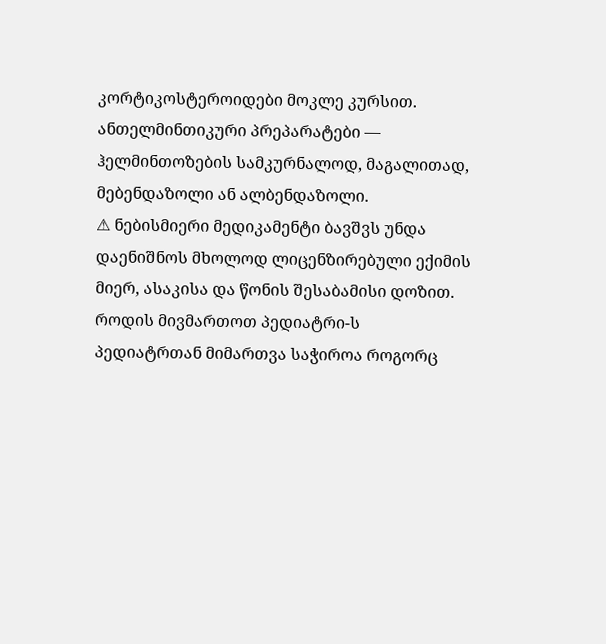კორტიკოსტეროიდები მოკლე კურსით.
ანთელმინთიკური პრეპარატები — ჰელმინთოზების სამკურნალოდ, მაგალითად, მებენდაზოლი ან ალბენდაზოლი.
⚠ ნებისმიერი მედიკამენტი ბავშვს უნდა დაენიშნოს მხოლოდ ლიცენზირებული ექიმის მიერ, ასაკისა და წონის შესაბამისი დოზით.
როდის მივმართოთ პედიატრი-ს
პედიატრთან მიმართვა საჭიროა როგორც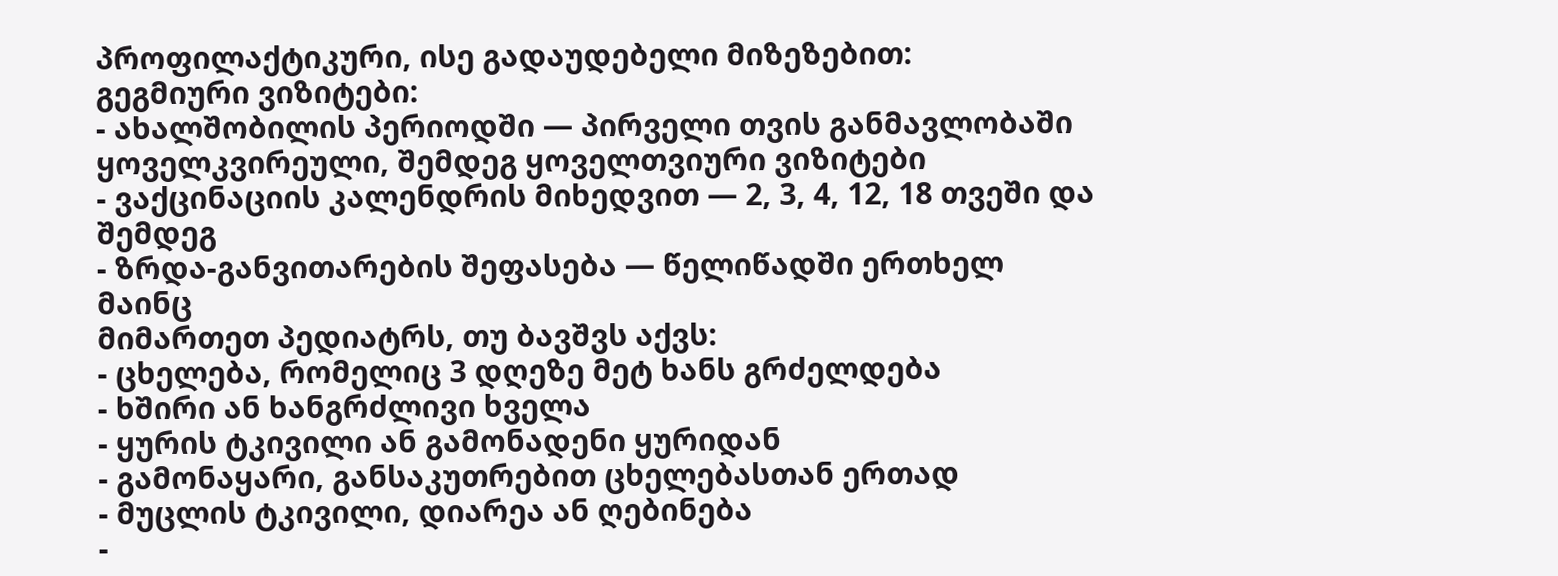პროფილაქტიკური, ისე გადაუდებელი მიზეზებით:
გეგმიური ვიზიტები:
- ახალშობილის პერიოდში — პირველი თვის განმავლობაში ყოველკვირეული, შემდეგ ყოველთვიური ვიზიტები
- ვაქცინაციის კალენდრის მიხედვით — 2, 3, 4, 12, 18 თვეში და შემდეგ
- ზრდა-განვითარების შეფასება — წელიწადში ერთხელ მაინც
მიმართეთ პედიატრს, თუ ბავშვს აქვს:
- ცხელება, რომელიც 3 დღეზე მეტ ხანს გრძელდება
- ხშირი ან ხანგრძლივი ხველა
- ყურის ტკივილი ან გამონადენი ყურიდან
- გამონაყარი, განსაკუთრებით ცხელებასთან ერთად
- მუცლის ტკივილი, დიარეა ან ღებინება
-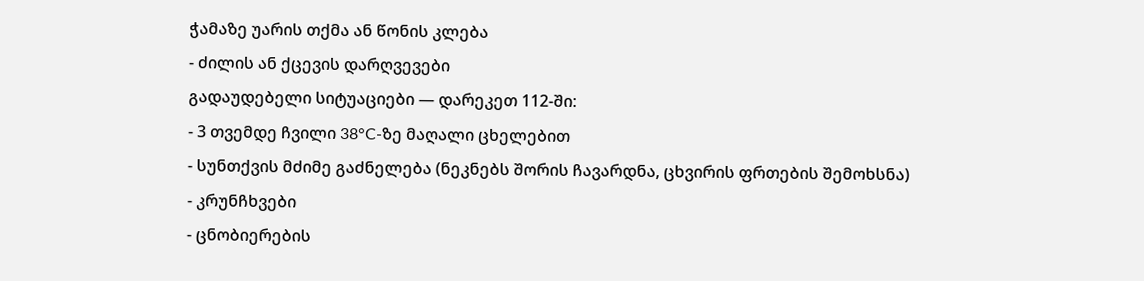ჭამაზე უარის თქმა ან წონის კლება
- ძილის ან ქცევის დარღვევები
გადაუდებელი სიტუაციები — დარეკეთ 112-ში:
- 3 თვემდე ჩვილი 38°C-ზე მაღალი ცხელებით
- სუნთქვის მძიმე გაძნელება (ნეკნებს შორის ჩავარდნა, ცხვირის ფრთების შემოხსნა)
- კრუნჩხვები
- ცნობიერების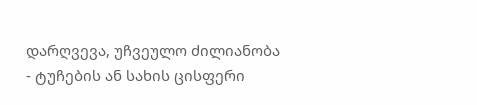დარღვევა, უჩვეულო ძილიანობა
- ტუჩების ან სახის ცისფერი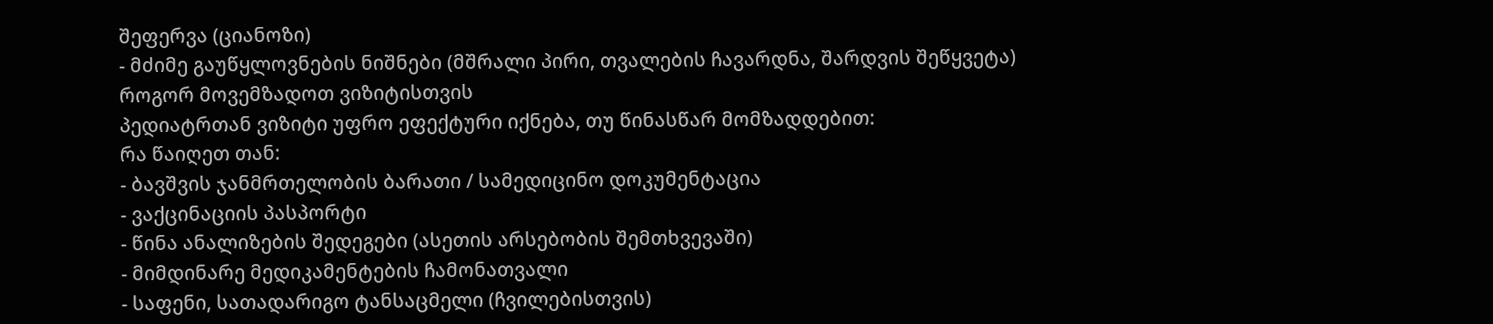შეფერვა (ციანოზი)
- მძიმე გაუწყლოვნების ნიშნები (მშრალი პირი, თვალების ჩავარდნა, შარდვის შეწყვეტა)
როგორ მოვემზადოთ ვიზიტისთვის
პედიატრთან ვიზიტი უფრო ეფექტური იქნება, თუ წინასწარ მომზადდებით:
რა წაიღეთ თან:
- ბავშვის ჯანმრთელობის ბარათი / სამედიცინო დოკუმენტაცია
- ვაქცინაციის პასპორტი
- წინა ანალიზების შედეგები (ასეთის არსებობის შემთხვევაში)
- მიმდინარე მედიკამენტების ჩამონათვალი
- საფენი, სათადარიგო ტანსაცმელი (ჩვილებისთვის)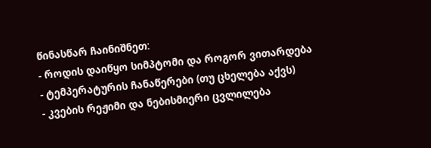წინასწარ ჩაინიშნეთ:
- როდის დაიწყო სიმპტომი და როგორ ვითარდება
- ტემპერატურის ჩანაწერები (თუ ცხელება აქვს)
- კვების რეჟიმი და ნებისმიერი ცვლილება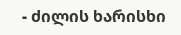- ძილის ხარისხი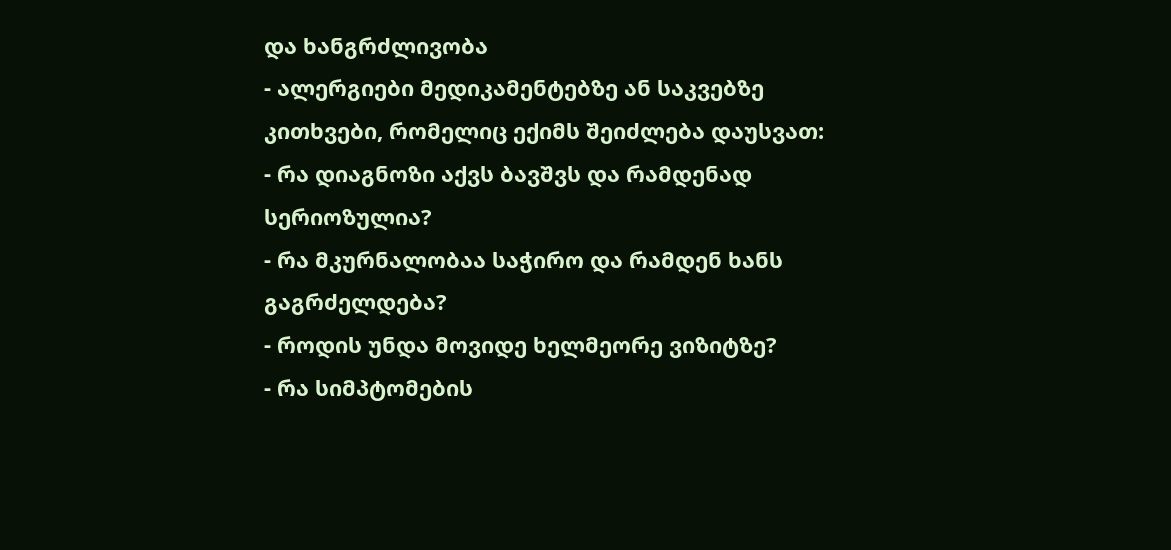და ხანგრძლივობა
- ალერგიები მედიკამენტებზე ან საკვებზე
კითხვები, რომელიც ექიმს შეიძლება დაუსვათ:
- რა დიაგნოზი აქვს ბავშვს და რამდენად სერიოზულია?
- რა მკურნალობაა საჭირო და რამდენ ხანს გაგრძელდება?
- როდის უნდა მოვიდე ხელმეორე ვიზიტზე?
- რა სიმპტომების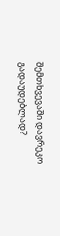შემთხვევაში დავრეკო გადაუდებლად?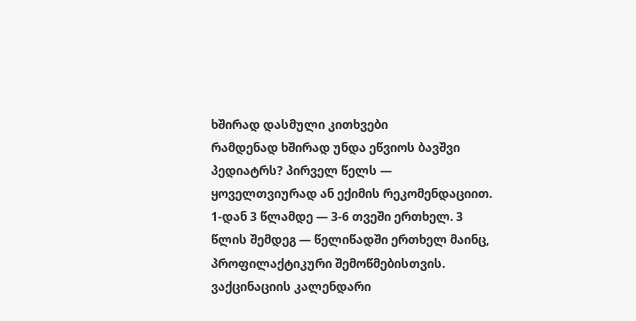ხშირად დასმული კითხვები
რამდენად ხშირად უნდა ეწვიოს ბავშვი პედიატრს? პირველ წელს — ყოველთვიურად ან ექიმის რეკომენდაციით. 1-დან 3 წლამდე — 3-6 თვეში ერთხელ. 3 წლის შემდეგ — წელიწადში ერთხელ მაინც, პროფილაქტიკური შემოწმებისთვის. ვაქცინაციის კალენდარი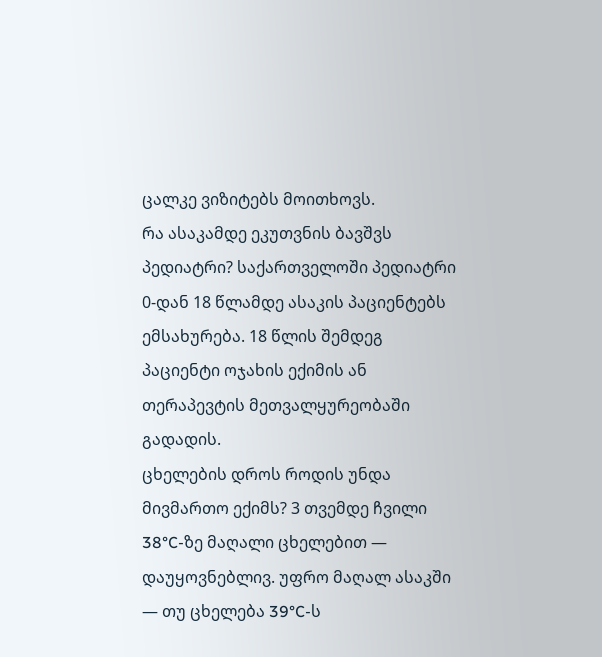ცალკე ვიზიტებს მოითხოვს.
რა ასაკამდე ეკუთვნის ბავშვს პედიატრი? საქართველოში პედიატრი 0-დან 18 წლამდე ასაკის პაციენტებს ემსახურება. 18 წლის შემდეგ პაციენტი ოჯახის ექიმის ან თერაპევტის მეთვალყურეობაში გადადის.
ცხელების დროს როდის უნდა მივმართო ექიმს? 3 თვემდე ჩვილი 38°C-ზე მაღალი ცხელებით — დაუყოვნებლივ. უფრო მაღალ ასაკში — თუ ცხელება 39°C-ს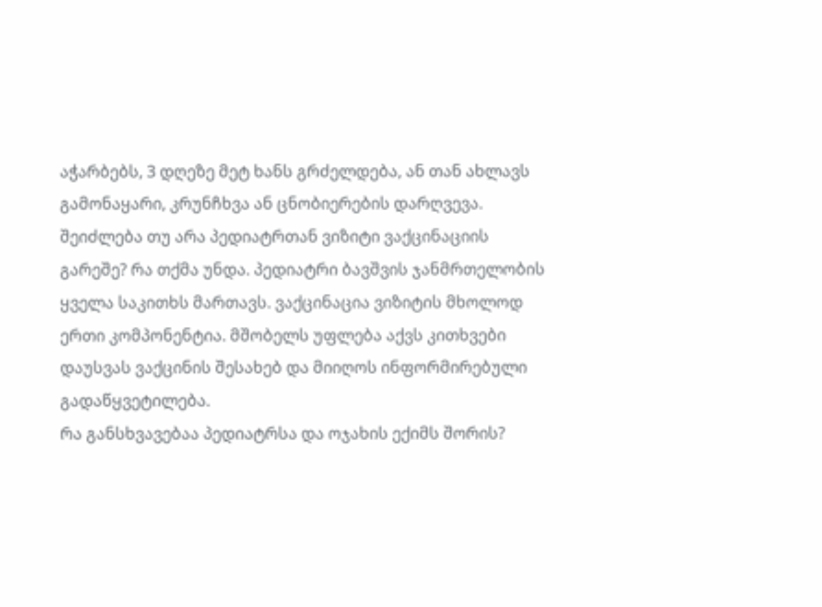აჭარბებს, 3 დღეზე მეტ ხანს გრძელდება, ან თან ახლავს გამონაყარი, კრუნჩხვა ან ცნობიერების დარღვევა.
შეიძლება თუ არა პედიატრთან ვიზიტი ვაქცინაციის გარეშე? რა თქმა უნდა. პედიატრი ბავშვის ჯანმრთელობის ყველა საკითხს მართავს. ვაქცინაცია ვიზიტის მხოლოდ ერთი კომპონენტია. მშობელს უფლება აქვს კითხვები დაუსვას ვაქცინის შესახებ და მიიღოს ინფორმირებული გადაწყვეტილება.
რა განსხვავებაა პედიატრსა და ოჯახის ექიმს შორის?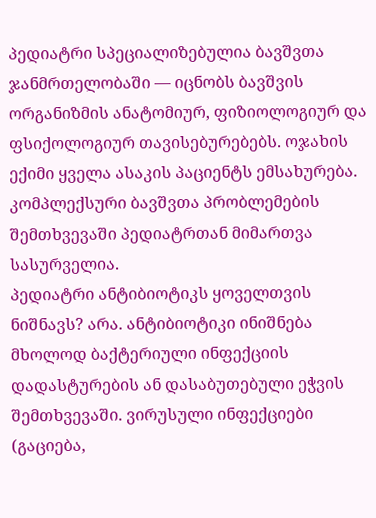პედიატრი სპეციალიზებულია ბავშვთა ჯანმრთელობაში — იცნობს ბავშვის ორგანიზმის ანატომიურ, ფიზიოლოგიურ და ფსიქოლოგიურ თავისებურებებს. ოჯახის ექიმი ყველა ასაკის პაციენტს ემსახურება. კომპლექსური ბავშვთა პრობლემების შემთხვევაში პედიატრთან მიმართვა სასურველია.
პედიატრი ანტიბიოტიკს ყოველთვის ნიშნავს? არა. ანტიბიოტიკი ინიშნება მხოლოდ ბაქტერიული ინფექციის დადასტურების ან დასაბუთებული ეჭვის შემთხვევაში. ვირუსული ინფექციები (გაციება,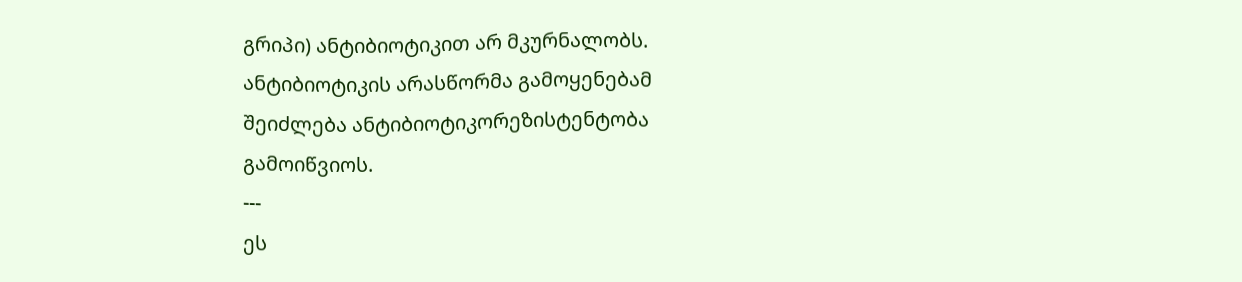გრიპი) ანტიბიოტიკით არ მკურნალობს. ანტიბიოტიკის არასწორმა გამოყენებამ შეიძლება ანტიბიოტიკორეზისტენტობა გამოიწვიოს.
---
ეს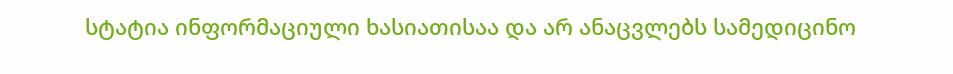სტატია ინფორმაციული ხასიათისაა და არ ანაცვლებს სამედიცინო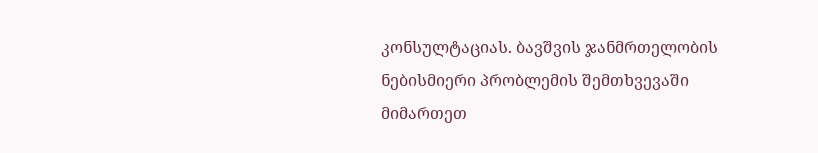კონსულტაციას. ბავშვის ჯანმრთელობის ნებისმიერი პრობლემის შემთხვევაში მიმართეთ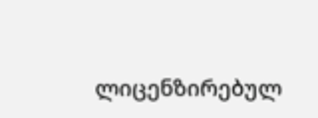ლიცენზირებულ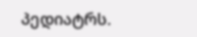პედიატრს.